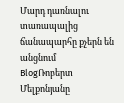Մարդ դառնալու տառապալից ճանապարհը քչերն են անցնում
BlogՌոբերտ Մելքոնյանը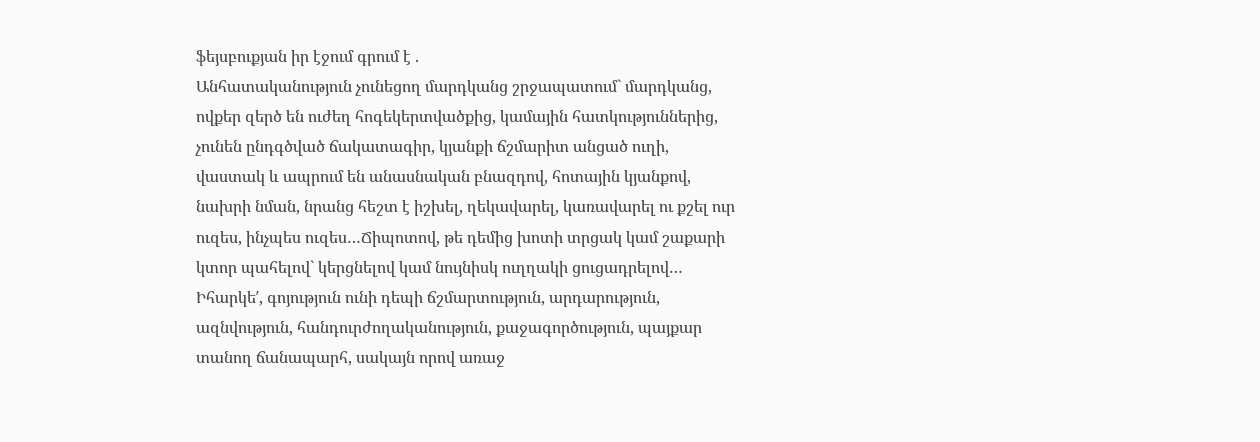ֆեյսբուքյան իր էջում գրում է .
Անհատականություն չունեցող մարդկանց շրջապատում` մարդկանց, ովքեր զերծ են ուժեղ հոգեկերտվածքից, կամային հատկություններից, չունեն ընդգծված ճակատագիր, կյանքի ճշմարիտ անցած ուղի, վաստակ և ապրում են անասնական բնազդով, հոտային կյանքով, նախրի նման, նրանց հեշտ է իշխել, ղեկավարել, կառավարել ու քշել ուր ուզես, ինչպես ուզես…Ճիպոտով, թե դեմից խոտի տրցակ կամ շաքարի կտոր պահելով` կերցնելով կամ նույնիսկ ուղղակի ցուցադրելով…
Իհարկե′, գոյություն ունի դեպի ճշմարտություն, արդարություն, ազնվություն, հանդուրժողականություն, քաջագործություն, պայքար տանող ճանապարհ, սակայն որով առաջ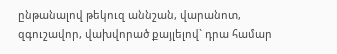ընթանալով թեկուզ աննշան, վարանոտ, զգուշավոր, վախվորած քայլելով` դրա համար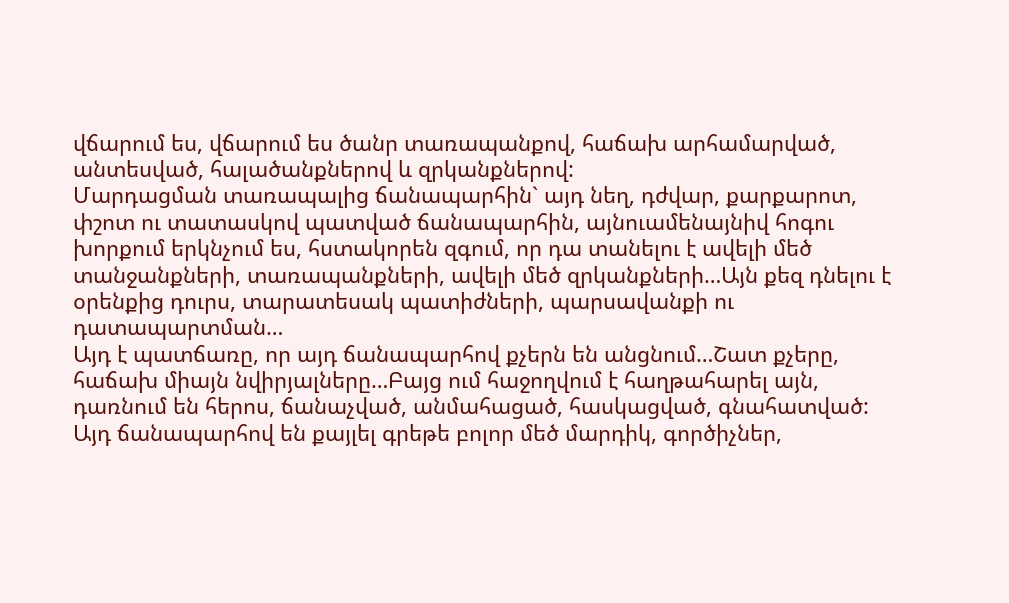վճարում ես, վճարում ես ծանր տառապանքով, հաճախ արհամարված, անտեսված, հալածանքներով և զրկանքներով:
Մարդացման տառապալից ճանապարհին` այդ նեղ, դժվար, քարքարոտ, փշոտ ու տատասկով պատված ճանապարհին, այնուամենայնիվ հոգու խորքում երկնչում ես, հստակորեն զգում, որ դա տանելու է ավելի մեծ տանջանքների, տառապանքների, ավելի մեծ զրկանքների…Այն քեզ դնելու է օրենքից դուրս, տարատեսակ պատիժների, պարսավանքի ու դատապարտման…
Այդ է պատճառը, որ այդ ճանապարհով քչերն են անցնում…Շատ քչերը, հաճախ միայն նվիրյալները…Բայց ում հաջողվում է հաղթահարել այն, դառնում են հերոս, ճանաչված, անմահացած, հասկացված, գնահատված:
Այդ ճանապարհով են քայլել գրեթե բոլոր մեծ մարդիկ, գործիչներ,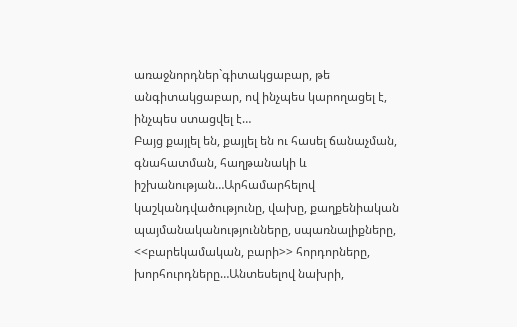առաջնորդներ`գիտակցաբար, թե անգիտակցաբար, ով ինչպես կարողացել է, ինչպես ստացվել է…
Բայց քայլել են, քայլել են ու հասել ճանաչման, գնահատման, հաղթանակի և իշխանության…Արհամարհելով կաշկանդվածությունը, վախը, քաղքենիական պայմանականությունները, սպառնալիքները, <<բարեկամական, բարի>> հորդորները, խորհուրդները…Անտեսելով նախրի,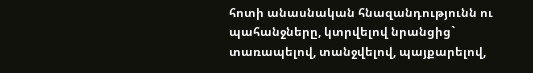հոտի անասնական հնազանդությունն ու պահանջները, կտրվելով նրանցից` տառապելով, տանջվելով, պայքարելով,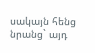սակայն հենց նրանց` այդ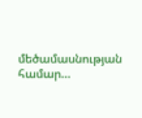մեծամասնության համար…